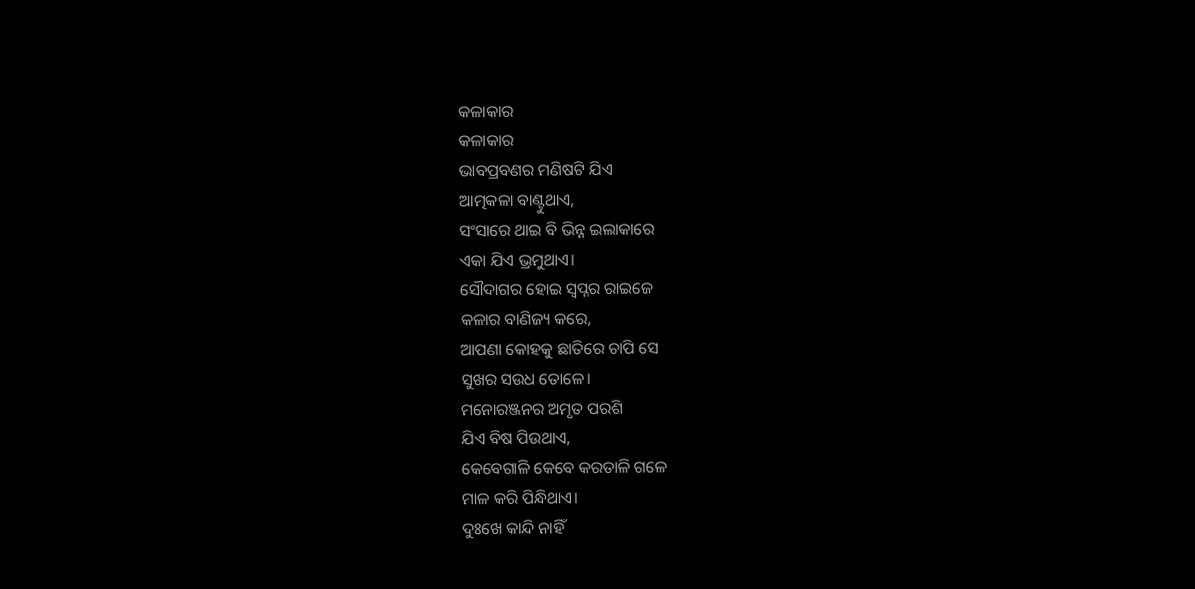କଳାକାର
କଳାକାର
ଭାବପ୍ରବଣର ମଣିଷଟି ଯିଏ
ଆତ୍ମକଳା ବାଣ୍ଟୁଥାଏ,
ସଂସାରେ ଥାଇ ବି ଭିନ୍ନ ଇଲାକାରେ
ଏକା ଯିଏ ଭ୍ରମୁଥାଏ।
ସୌଦାଗର ହୋଇ ସ୍ଵପ୍ନର ରାଇଜେ
କଳାର ବାଣିଜ୍ୟ କରେ,
ଆପଣା କୋହକୁ ଛାତିରେ ଚାପି ସେ
ସୁଖର ସଉଧ ତୋଳେ।
ମନୋରଞ୍ଜନର ଅମୃତ ପରଶି
ଯିଏ ବିଷ ପିଉଥାଏ,
କେବେଗାଳି କେବେ କରତାଳି ଗଳେ
ମାଳ କରି ପିନ୍ଧିଥାଏ।
ଦୁଃଖେ କାନ୍ଦି ନାହିଁ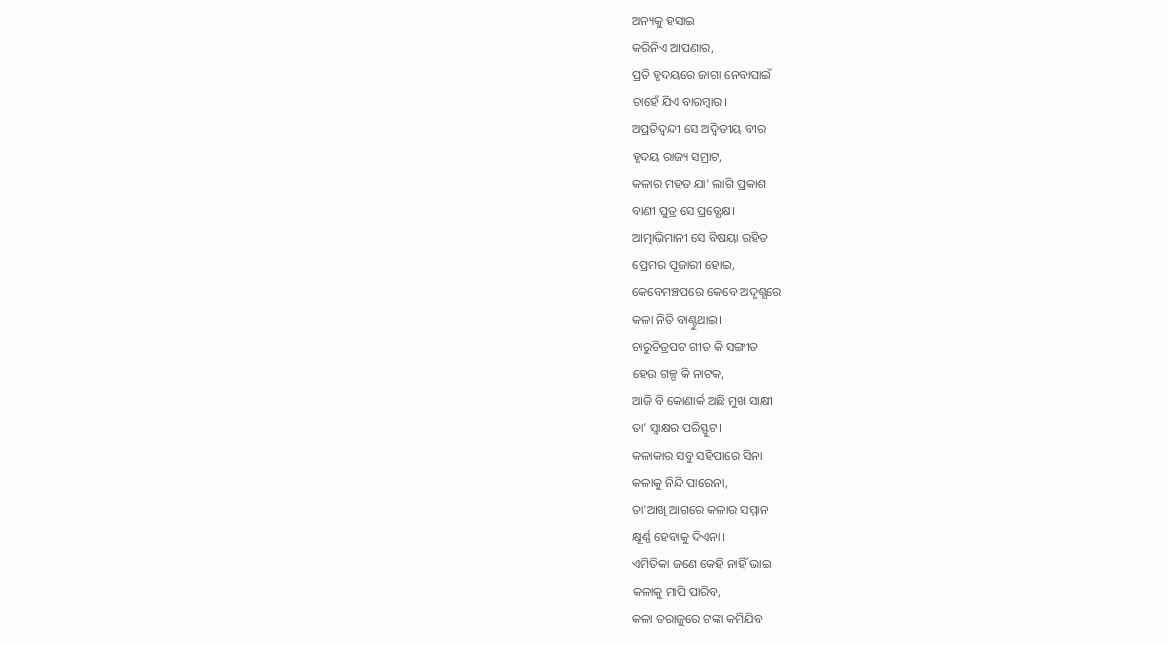ଅନ୍ୟକୁ ହସାଇ
କରିନିଏ ଆପଣାର,
ପ୍ରତି ହୃଦୟରେ ଜାଗା ନେବାପାଇଁ
ଚାହେଁ ଯିଏ ବାରମ୍ବାର।
ଅପ୍ରତିଦ୍ଵନ୍ଦୀ ସେ ଅଦ୍ଵିତୀୟ ବୀର
ହୃଦୟ ରାଜ୍ୟ ସମ୍ରାଟ,
କଳାର ମହତ ଯା' ଲାଗି ପ୍ରକାଶ
ବାଣୀ ପୁତ୍ର ସେ ପ୍ରତ୍ଯେକ୍ଷ।
ଆତ୍ମାଭିମାନୀ ସେ ବିଷୟା ରହିତ
ପ୍ରେମର ପୂଜାରୀ ହୋଇ,
କେବେମଞ୍ଚପରେ କେବେ ଅଦୃଶ୍ଯରେ
କଳା ନିତି ବାଣ୍ଟୁଥାଇ।
ଚାରୁଚିତ୍ରପଟ ଗୀତ କି ସଙ୍ଗୀତ
ହେଉ ଗଳ୍ପ କି ନାଟକ,
ଆଜି ବି କୋଣାର୍କ ଅଛି ମୁଖ ସାକ୍ଷୀ
ତା' ସ୍ଵାକ୍ଷର ପରିସ୍ଫୁଟ।
କଳାକାର ସବୁ ସହିପାରେ ସିନା
କଳାକୁ ନିନ୍ଦି ପାରେନା,
ତା'ଆଖି ଆଗରେ କଳାର ସମ୍ମାନ
କ୍ଷୂର୍ଣ୍ଣ ହେବାକୁ ଦିଏନା।
ଏମିତିକା ଜଣେ କେହି ନାହିଁ ଭାଇ
କଳାକୁ ମାପି ପାରିବ,
କଳା ତରାଜୁରେ ଟଙ୍କା କମିଯିବ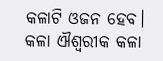କଳାଟି ଓଜନ ହେବ।
କଳା ଐଶ୍ଵରୀକ କଳା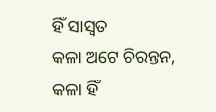ହିଁ ସାସ୍ଵତ
କଳା ଅଟେ ଚିରନ୍ତନ,
କଳା ହିଁ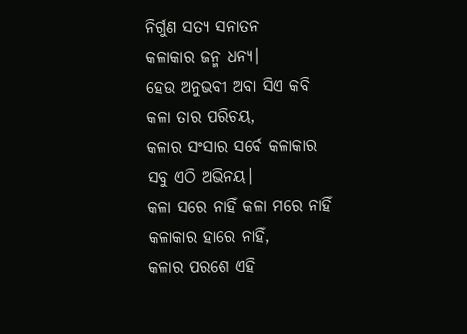ନିର୍ଗୁଣ ସତ୍ଯ ସନାତନ
କଳାକାର ଜନ୍ମ ଧନ୍ୟ।
ହେଉ ଅନୁଭବୀ ଅବା ସିଏ କବି
କଳା ତାର ପରିଚୟ,
କଳାର ସଂସାର ସର୍ବେ କଳାକାର
ସବୁ ଏଠି ଅଭିନୟ।
କଳା ସରେ ନାହିଁ କଳା ମରେ ନାହିଁ
କଳାକାର ହାରେ ନାହିଁ,
କଳାର ପରଶେ ଏହି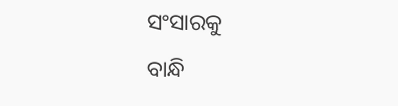ସଂସାରକୁ
ବାନ୍ଧି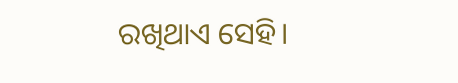ରଖିଥାଏ ସେହି।